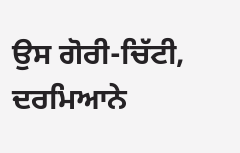ਉਸ ਗੋਰੀ-ਚਿੱਟੀ, ਦਰਮਿਆਨੇ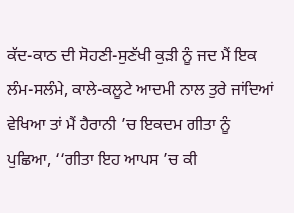ਕੱਦ-ਕਾਠ ਦੀ ਸੋਹਣੀ-ਸੁਣੱਖੀ ਕੁੜੀ ਨੂੰ ਜਦ ਮੈਂ ਇਕ ਲੰਮ-ਸਲੰਮੇ, ਕਾਲੇ-ਕਲੂਟੇ ਆਦਮੀ ਨਾਲ ਤੁਰੇ ਜਾਂਦਿਆਂ ਵੇਖਿਆ ਤਾਂ ਮੈਂ ਹੈਰਾਨੀ ’ਚ ਇਕਦਮ ਗੀਤਾ ਨੂੰ ਪੁਛਿਆ, ‘‘ਗੀਤਾ ਇਹ ਆਪਸ ’ਚ ਕੀ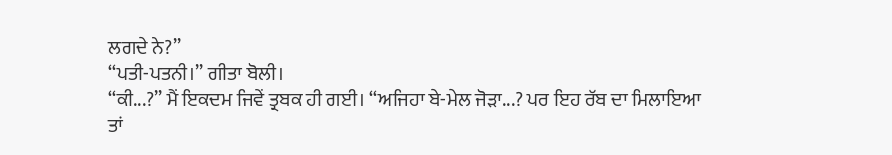ਲਗਦੇ ਨੇ?’’
‘‘ਪਤੀ-ਪਤਨੀ।’’ ਗੀਤਾ ਬੋਲੀ।
‘‘ਕੀ...?’’ ਮੈਂ ਇਕਦਮ ਜਿਵੇਂ ਤ੍ਰਬਕ ਹੀ ਗਈ। ‘‘ਅਜਿਹਾ ਬੇ-ਮੇਲ ਜੋੜਾ...? ਪਰ ਇਹ ਰੱਬ ਦਾ ਮਿਲਾਇਆ ਤਾਂ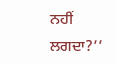ਨਹੀਂ ਲਗਦਾ?’’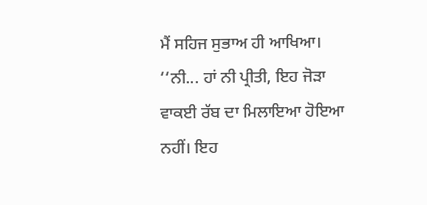ਮੈਂ ਸਹਿਜ ਸੁਭਾਅ ਹੀ ਆਖਿਆ।
‘‘ਨੀ... ਹਾਂ ਨੀ ਪ੍ਰੀਤੀ, ਇਹ ਜੋੜਾ ਵਾਕਈ ਰੱਬ ਦਾ ਮਿਲਾਇਆ ਹੋਇਆ ਨਹੀਂ। ਇਹ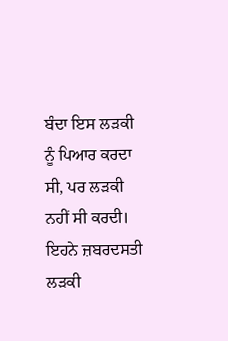ਬੰਦਾ ਇਸ ਲੜਕੀ ਨੂੰ ਪਿਆਰ ਕਰਦਾ ਸੀ, ਪਰ ਲੜਕੀ ਨਹੀਂ ਸੀ ਕਰਦੀ। ਇਹਨੇ ਜ਼ਬਰਦਸਤੀ ਲੜਕੀ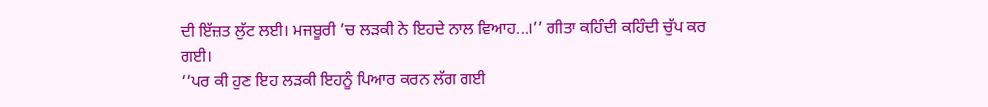ਦੀ ਇੱਜ਼ਤ ਲੁੱਟ ਲਈ। ਮਜਬੂਰੀ ’ਚ ਲੜਕੀ ਨੇ ਇਹਦੇ ਨਾਲ ਵਿਆਹ...।’’ ਗੀਤਾ ਕਹਿੰਦੀ ਕਹਿੰਦੀ ਚੁੱਪ ਕਰ ਗਈ।
‘‘ਪਰ ਕੀ ਹੁਣ ਇਹ ਲੜਕੀ ਇਹਨੂੰ ਪਿਆਰ ਕਰਨ ਲੱਗ ਗਈ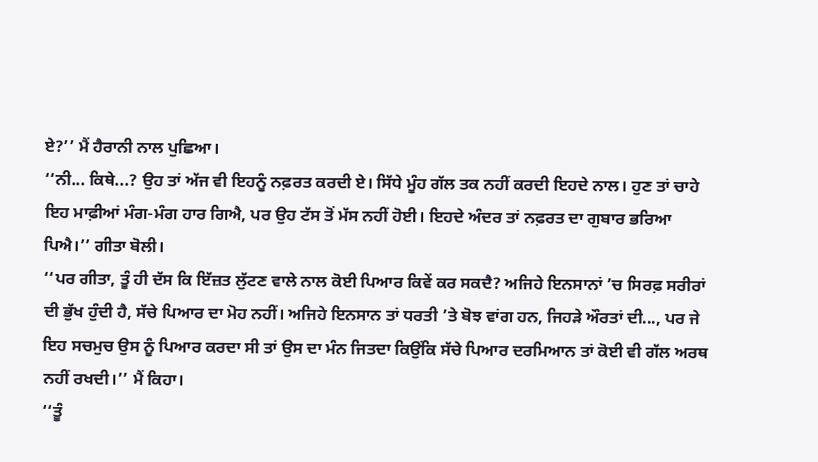ਏ?’’ ਮੈਂ ਹੈਰਾਨੀ ਨਾਲ ਪੁਛਿਆ।
‘‘ਨੀ... ਕਿਥੇ...? ਉਹ ਤਾਂ ਅੱਜ ਵੀ ਇਹਨੂੰ ਨਫ਼ਰਤ ਕਰਦੀ ਏ। ਸਿੱਧੇ ਮੂੰਹ ਗੱਲ ਤਕ ਨਹੀਂ ਕਰਦੀ ਇਹਦੇ ਨਾਲ। ਹੁਣ ਤਾਂ ਚਾਹੇ ਇਹ ਮਾਫ਼ੀਆਂ ਮੰਗ-ਮੰਗ ਹਾਰ ਗਿਐ, ਪਰ ਉਹ ਟੱਸ ਤੋਂ ਮੱਸ ਨਹੀਂ ਹੋਈ। ਇਹਦੇ ਅੰਦਰ ਤਾਂ ਨਫ਼ਰਤ ਦਾ ਗੁਬਾਰ ਭਰਿਆ ਪਿਐ।’’ ਗੀਤਾ ਬੋਲੀ।
‘‘ਪਰ ਗੀਤਾ, ਤੂੰ ਹੀ ਦੱਸ ਕਿ ਇੱਜ਼ਤ ਲੁੱਟਣ ਵਾਲੇ ਨਾਲ ਕੋਈ ਪਿਆਰ ਕਿਵੇਂ ਕਰ ਸਕਦੈ? ਅਜਿਹੇ ਇਨਸਾਨਾਂ ’ਚ ਸਿਰਫ਼ ਸਰੀਰਾਂ ਦੀ ਭੁੱਖ ਹੁੰਦੀ ਹੈ, ਸੱਚੇ ਪਿਆਰ ਦਾ ਮੋਹ ਨਹੀਂ। ਅਜਿਹੇ ਇਨਸਾਨ ਤਾਂ ਧਰਤੀ ’ਤੇ ਬੋਝ ਵਾਂਗ ਹਨ, ਜਿਹੜੇ ਔਰਤਾਂ ਦੀ..., ਪਰ ਜੇ ਇਹ ਸਚਮੁਚ ਉਸ ਨੂੰ ਪਿਆਰ ਕਰਦਾ ਸੀ ਤਾਂ ਉਸ ਦਾ ਮੰਨ ਜਿਤਦਾ ਕਿਉਂਕਿ ਸੱਚੇ ਪਿਆਰ ਦਰਮਿਆਨ ਤਾਂ ਕੋਈ ਵੀ ਗੱਲ ਅਰਥ ਨਹੀਂ ਰਖਦੀ।’’ ਮੈਂ ਕਿਹਾ।
‘‘ਤੂੰ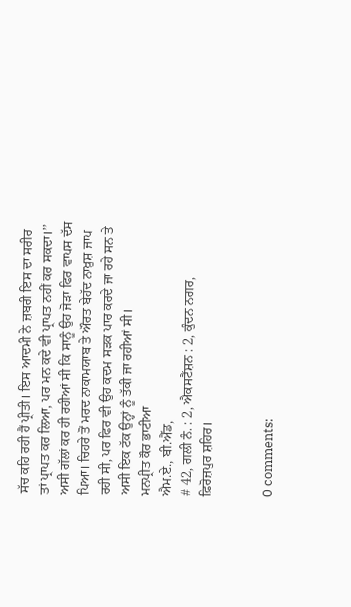ਸੱਚ ਕਹਿ ਰਹੀ ਹੈਂ ਪ੍ਰੀਤੀ। ਇਸ ਆਦਮੀ ਨੇ ਜ਼ਬਰੀ ਇਸ ਦਾ ਸਰੀਰ ਤਾਂ ਪ੍ਰਾਪਤ ਕਰ ਲਿਆ, ਪਰ ਮਨ ਕਦੇ ਵੀ ਪ੍ਰਾਪਤ ਨਹੀਂ ਕਰ ਸਕਦਾ।’’
ਅਸੀ ਗੱਲਾਂ ਕਰ ਹੀ ਰਹੀਆਂ ਸੀ ਕਿ ਸਾਨੂੰ ਉਹ ਜੋੜਾ ਫਿਰ ਵਾਪਸ ਦੱਸ ਪਿਆ। ਚਿਹਰੇ ਤੋਂ ਮਰਦ ਨਾਕਾਮਯਾਬ ਤੇ ਔਰਤ ਬੇਹੱਦ ਨਾਖ਼ੁਸ਼ ਜਾਪ ਰਹੀ ਸੀ, ਪਰ ਫਿਰ ਵੀ ਉਹ ਕਦਮ ਸੜਕ ਪਾਰ ਕਰਦੇ ਜਾ ਰਹੇ ਸਨ ਤੇ ਅਸੀ ਇਕ ਟੱਕ ਉਨ੍ਹਾਂ ਨੂੰ ਤੱਕੀ ਜਾ ਰਹੀਆਂ ਸੀ।
ਮਨਪ੍ਰੀਤ ਕੌਰ ਭਾਟੀਆ
ਐਮ.ਏ., ਬੀ.ਐੱਡ,
# 42, ਗਲੀ ਨੰ. : 2, ਐਕਸਟੈਂਸ਼ਨ : 2, ਕੁੰਦਨ ਨਗਰ,
ਫ਼ਿਰੋਜ਼ਪੁਰ ਸ਼ਹਿਰ।


0 comments: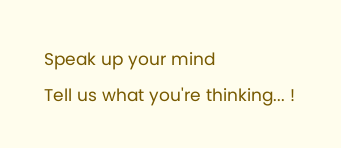Speak up your mind
Tell us what you're thinking... !